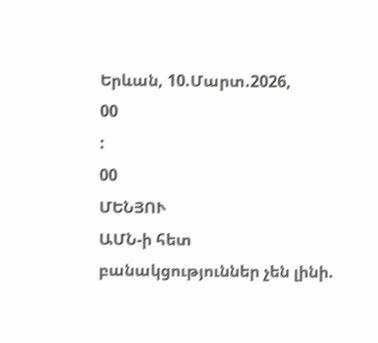Երևան, 10.Մարտ.2026,
00
:
00
ՄԵՆՅՈՒ
ԱՄՆ-ի հետ բանակցություններ չեն լինի.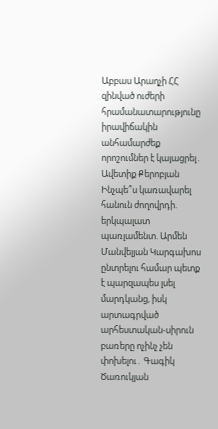Աբբաս Արաղչի ՀՀ զինված ուժերի հրամանատարությունը իրավիճակին անհամարժեք որոշումներ է կայացրել․ Ավետիք Քերոբյան Ինչպե՞ս կառավարել հանուն ժողովրդի. երկպալատ պառլամենտ. Արմեն Մանվելյան Կարգախոս ընտրելու համար պետք է պարզապես լսել մարդկանց, իսկ արտագրված արհեստական-սիրուն բառերը ոչինչ չեն փոխելու․ Գագիկ Ծառուկյան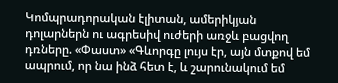Կոմպրադորական էլիտան, ամերիկյան դոլարներն ու ագրեսիվ ուժերի առջև բացվող դռները. «Փաստ» «Գևորգը լույս էր, այն մտքով եմ ապրում, որ նա ինձ հետ է, և շարունակում եմ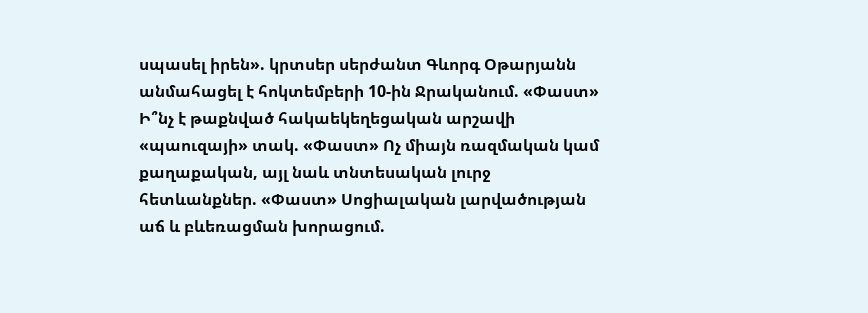սպասել իրեն». կրտսեր սերժանտ Գևորգ Օթարյանն անմահացել է հոկտեմբերի 10-ին Ջրականում. «Փաստ» Ի՞նչ է թաքնված հակաեկեղեցական արշավի «պաուզայի» տակ. «Փաստ» Ոչ միայն ռազմական կամ քաղաքական, այլ նաև տնտեսական լուրջ հետևանքներ. «Փաստ» Սոցիալական լարվածության աճ և բևեռացման խորացում.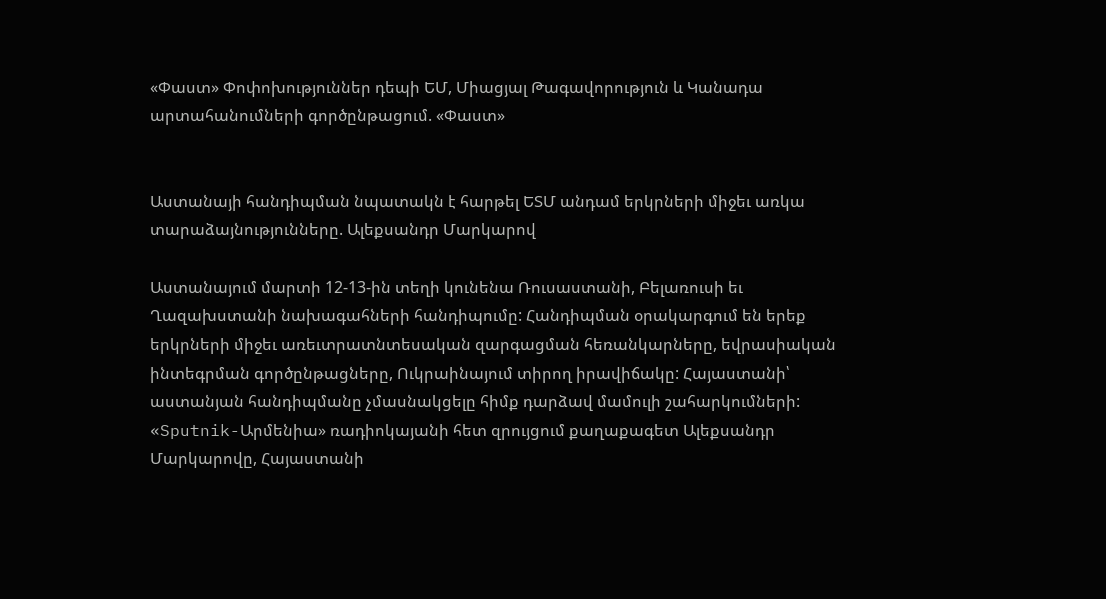«Փաստ» Փոփոխություններ դեպի ԵՄ, Միացյալ Թագավորություն և Կանադա արտահանումների գործընթացում. «Փաստ»


Աստանայի հանդիպման նպատակն է հարթել ԵՏՄ անդամ երկրների միջեւ առկա տարաձայնությունները. Ալեքսանդր Մարկարով

Աստանայում մարտի 12-13-ին տեղի կունենա Ռուսաստանի, Բելառուսի եւ Ղազախստանի նախագահների հանդիպումը: Հանդիպման օրակարգում են երեք երկրների միջեւ առեւտրատնտեսական զարգացման հեռանկարները, եվրասիական ինտեգրման գործընթացները, Ուկրաինայում տիրող իրավիճակը: Հայաստանի՝ աստանյան հանդիպմանը չմասնակցելը հիմք դարձավ մամուլի շահարկումների: «Sputnik-Արմենիա» ռադիոկայանի հետ զրույցում քաղաքագետ Ալեքսանդր Մարկարովը, Հայաստանի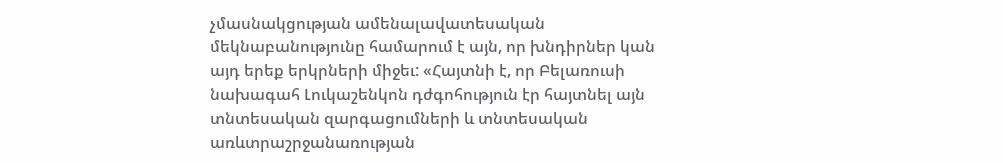չմասնակցության ամենալավատեսական մեկնաբանությունը համարում է այն, որ խնդիրներ կան այդ երեք երկրների միջեւ: «Հայտնի է, որ Բելառուսի նախագահ Լուկաշենկոն դժգոհություն էր հայտնել այն տնտեսական զարգացումների և տնտեսական առևտրաշրջանառության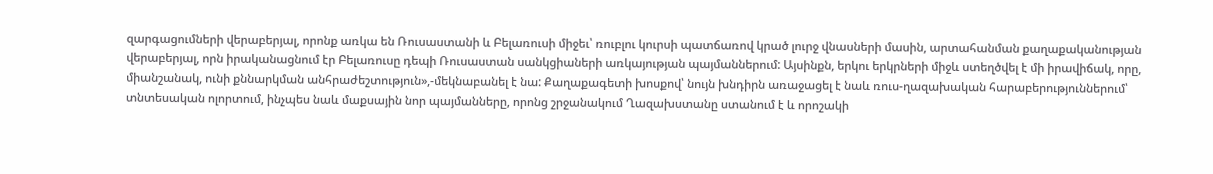զարգացումների վերաբերյալ, որոնք առկա են Ռուսաստանի և Բելառուսի միջեւ՝ ռուբլու կուրսի պատճառով կրած լուրջ վնասների մասին, արտահանման քաղաքականության վերաբերյալ, որն իրականացնում էր Բելառուսը դեպի Ռուսաստան սանկցիաների առկայության պայմաններում: Այսինքն, երկու երկրների միջև ստեղծվել է մի իրավիճակ, որը, միանշանակ, ունի քննարկման անհրաժեշտություն»,-մեկնաբանել է նա: Քաղաքագետի խոսքով՝ նույն խնդիրն առաջացել է նաև ռուս-ղազախական հարաբերություններում՝ տնտեսական ոլորտում, ինչպես նաև մաքսային նոր պայմանները, որոնց շրջանակում Ղազախստանը ստանում է և որոշակի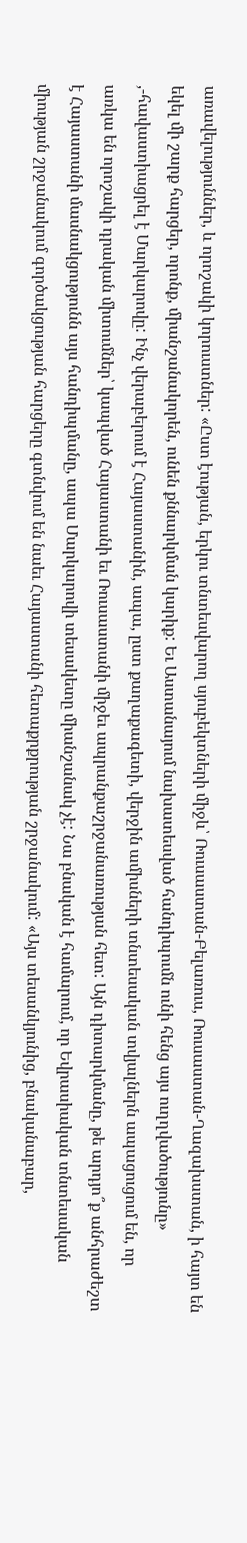առավելություններ, և որոշակի կորուստներ: «Ըստ էության, երկու տնտեսվարող սյուբեկտների միջև՝ Ռուսաստան-Բելառուս, Ռուսաստան-Ղազախստան, ի հայտ են եկել մի շարք հարցեր, որոնք, միանշանակորեն, ունեն քննարկման կարիք: Եւ Աստանայում նախատեսված հանդիպումն ունի հենց այս ուղղվածությունը» ,-հավաստիացրել է Մարկարովը: Ինչ վերաբերում է Հայաստանին, ապա, ըստ քաղաքագետի, վերջին ամիսների տնտեսական տվյալներն ապացուցում են, որ առկա են որոշակի դրական միտումներ՝ կապված Հայաստանի եւ Ռուսաստանի միջեւ ապրանքաշրջանառության հետ: Այն դիտարկմանը, թե արդյո՞ք անհրաժեշտ է Հայաստանի մասնակցությունն այս հանդիպմանը, ապա Մարկարովի տեսակետը միանշանակ չէ: Նա բնական է համարում, որ Եվրասիական տնտեսական միության շրջանակում գործակցության հարցերը գտնվում են նաեւ Հայաստանի հետաքրքրության շրջանակում: «Այս տեսանկյունից, բնականաբար,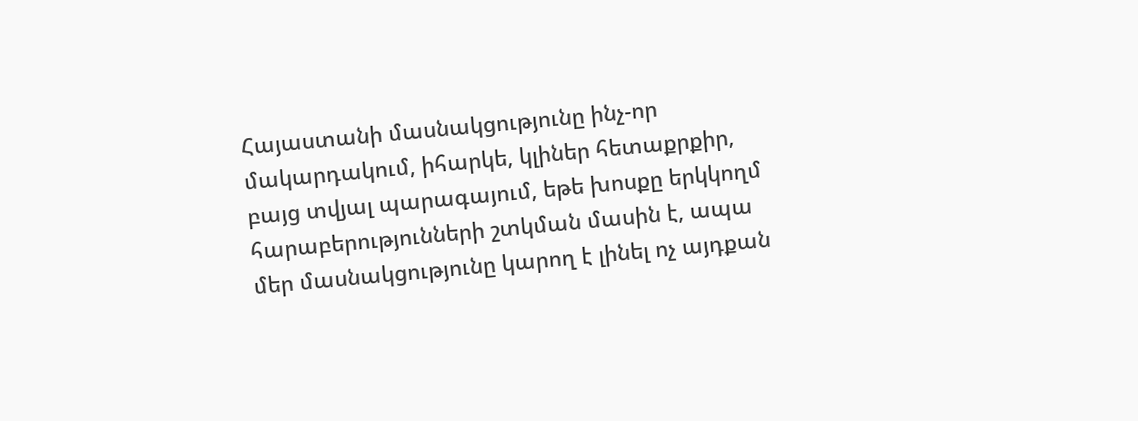Հայաստանի մասնակցությունը ինչ-որ մակարդակում, իհարկե, կլիներ հետաքրքիր, բայց տվյալ պարագայում, եթե խոսքը երկկողմ հարաբերությունների շտկման մասին է, ապա մեր մասնակցությունը կարող է լինել ոչ այդքան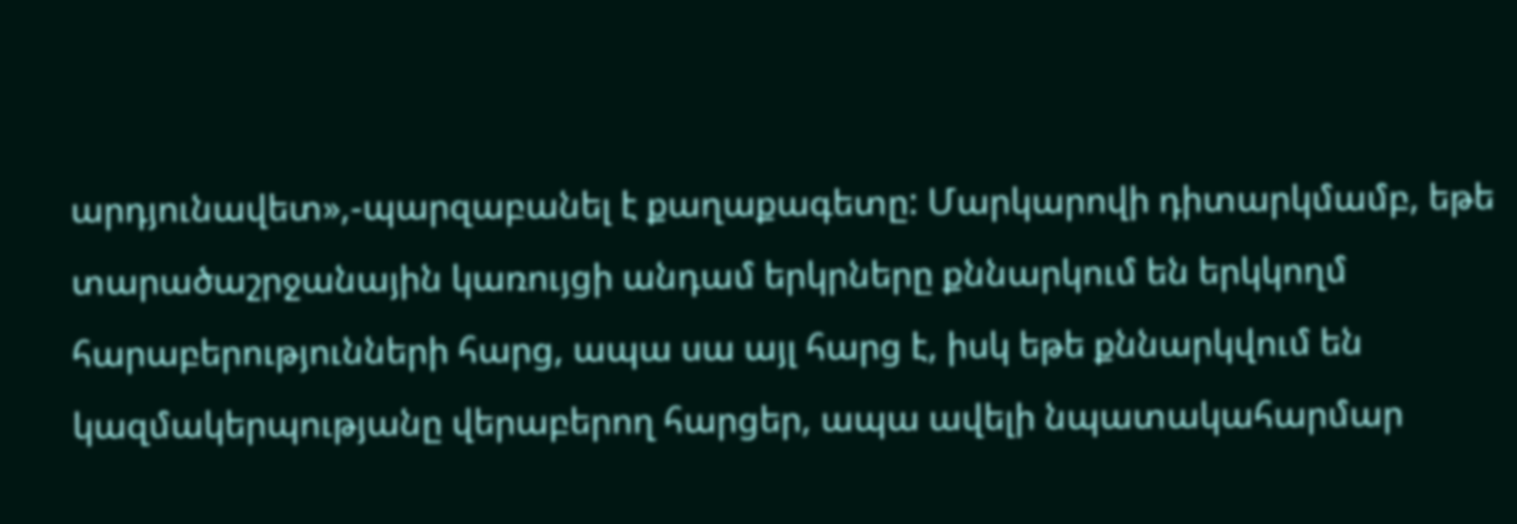արդյունավետ»,-պարզաբանել է քաղաքագետը: Մարկարովի դիտարկմամբ, եթե տարածաշրջանային կառույցի անդամ երկրները քննարկում են երկկողմ հարաբերությունների հարց, ապա սա այլ հարց է, իսկ եթե քննարկվում են կազմակերպությանը վերաբերող հարցեր, ապա ավելի նպատակահարմար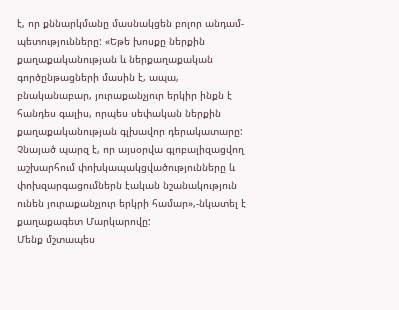է, որ քննարկմանը մասնակցեն բոլոր անդամ-պետությունները: «Եթե խոսքը ներքին քաղաքականության և ներքաղաքական գործընթացների մասին է, ապա, բնականաբար, յուրաքանչյուր երկիր ինքն է հանդես գալիս, որպես սեփական ներքին քաղաքականության գլխավոր դերակատարը: Չնայած պարզ է, որ այսօրվա գլոբալիզացվող աշխարհում փոխկապակցվածությունները և փոխզարգացումներն էական նշանակություն ունեն յուրաքանչյուր երկրի համար»,-նկատել է քաղաքագետ Մարկարովը:
Մենք մշտապես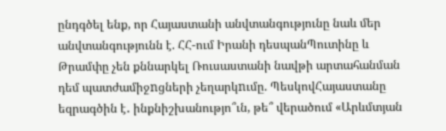ընդգծել ենք, որ Հայաստանի անվտանգությունը նաև մեր անվտանգությունն է. ՀՀ-ում Իրանի դեսպանՊուտինը և Թրամփը չեն քննարկել Ռուսաստանի նավթի արտահանման դեմ պատժամիջnցների չեղարկnւմը. ՊեսկովՀայաստանը եզրագծին է․ ինքնիշխանությո՞ւն, թե՞ վերածում «Արևմտյան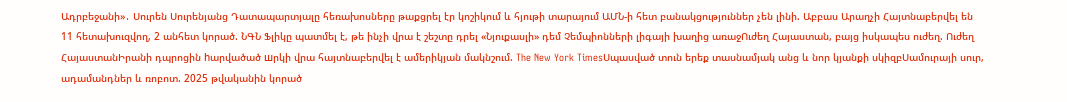Ադրբեջանի»․ Սուրեն Սուրենյանց Դատապարտյալը հեռախոսները թաքցրել էր կոշիկում և հյութի տարայում ԱՄՆ-ի հետ բանակցություններ չեն լինի. Աբբաս Արաղչի Հայտնաբերվել են 11 հետախուզվող, 2 անհետ կորած. ՆԳՆ Ֆլիկը պատմել է, թե ինչի վրա է շեշտը դրել «Նյուքասլի» դեմ Չեմպիոնների լիգայի խաղից առաջՈւժեղ Հայաստան, բայց իսկապես ուժեղ. Ուժեղ ՀայաստանԻրանի դպրոցին hարվածած шրկի վրա հայտնաբերվել է ամերիկյան մակնշում. The New York TimesՍպասված տուն երեք տասնամյակ անց և նոր կյանքի սկիզբՍամուրայի սուր, ադամանդներ և ռոբոտ. 2025 թվականին կորած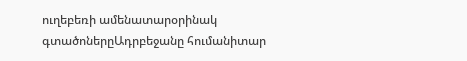ուղեբեռի ամենատարօրինակ գտածոներըԱդրբեջանը հումանիտար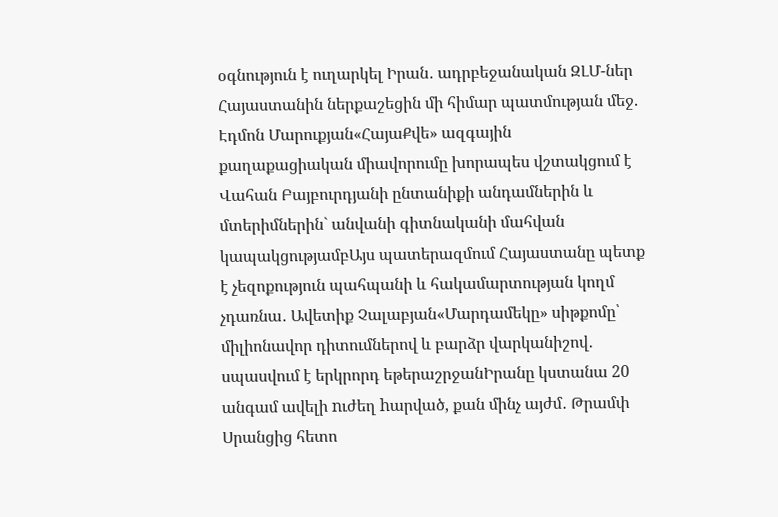օգնություն է ուղարկել Իրան․ ադրբեջանական ԶԼՄ-ներ Հայաստանին ներքաշեցին մի հիմար պատմության մեջ. Էդմոն Մարուքյան«ՀայաՔվե» ազգային քաղաքացիական միավորումը խորապես վշտակցում է Վահան Բայբուրդյանի ընտանիքի անդամներին և մտերիմներին` անվանի գիտնականի մահվան կապակցությամբԱյս պատերազմում Հայաստանը պետք է չեզոքություն պահպանի և հակամարտության կողմ չդառնա․ Ավետիք Չալաբյան«Մարդամեկը» սիթքոմը՝ միլիոնավոր դիտումներով և բարձր վարկանիշով․ սպասվում է երկրորդ եթերաշրջանԻրանը կստանա 20 անգամ ավելի nւժեղ hարված, քան մինչ այժմ․ Թրամփ Սրանցից հետո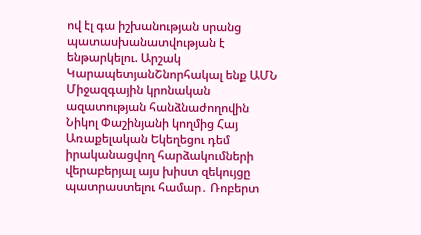ով էլ գա իշխանության սրանց պատասխանատվության է ենթարկելու. Արշակ ԿարապետյանՇնորհակալ ենք ԱՄՆ Միջազգային կրոնական ազատության հանձնաժողովին Նիկոլ Փաշինյանի կողմից Հայ Առաքելական Եկեղեցու դեմ իրականացվող հարձակումների վերաբերյալ այս խիստ զեկույցը պատրաստելու համար․ Ռոբերտ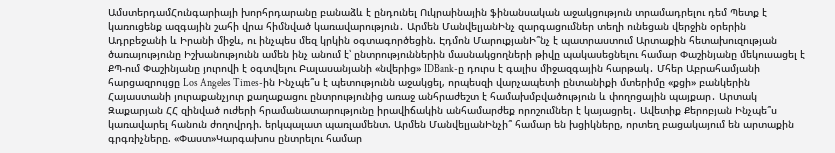ԱմստերդամՀունգարիայի խորհրդարանը բանաձև է ընդունել Ուկրաինային ֆինանսական աջակցություն տրամադրելու դեմ Պետք է կառուցենք ազգային շահի վրա հիմնված կառավարություն․ Արմեն ՄանվելյանԻնչ զարգացումներ տեղի ունեցան վերջին օրերին Ադրբեջանի և Իրանի միջև, ու ինչպես մեզ կրկին օգտագործեցին. Էդմոն ՄարուքյանԻ՞նչ է պատրաստում Արտաքին հետախուզության ծառայությունը Իշխանությունն ամեն ինչ անում է՝ ընտրություններին մասնակցողների թիվը պակասեցնելու համար Փաշինյանը մեկուսացել է ՔՊ-ում Փաշինյանը յուրովի է օգտվելու Բալասանյանի «նվերից» IDBank-ը դուրս է գալիս միջազգային հարթակ․ Մհեր Աբրահամյանի հարցազրույցը Los Angeles Times-ին Ինչպե՞ս է պետությունն աջակցել, որպեսզի վարչապետի ընտանիքի մտերիմը «քցի» բանկերին Հայաստանի յուրաքանչյուր քաղաքացու ընտրությունից առաջ անհրաժեշտ է համախմբվածություն և փողոցային պայքար․ Արտակ Զաքարյան ՀՀ զինված ուժերի հրամանատարությունը իրավիճակին անհամարժեք որոշումներ է կայացրել․ Ավետիք Քերոբյան Ինչպե՞ս կառավարել հանուն ժողովրդի. երկպալատ պառլամենտ. Արմեն ՄանվելյանԻնչի՞ համար են խցիկները, որտեղ բացակայում են արտաքին գրգռիչները. «Փաստ»Կարգախոս ընտրելու համար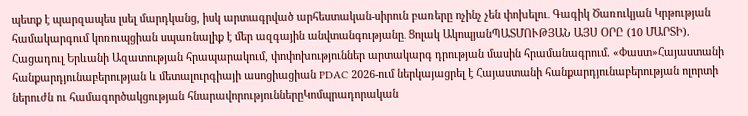պետք է պարզապես լսել մարդկանց, իսկ արտագրված արհեստական-սիրուն բառերը ոչինչ չեն փոխելու․ Գագիկ Ծառուկյան Կրթության համակարգում կոռուպցիան սպառնալիք է մեր ազգային անվտանգությանը․ Ցոլակ ԱկոպյանՊԱՏՄՈՒԹՅԱՆ ԱՅՍ ՕՐԸ (10 ՄԱՐՏԻ). Հացադուլ Երևանի Ազատության հրապարակում, փոփոխություններ արտակարգ դրության մասին հրամանագրում. «Փաստ»Հայաստանի հանքարդյունաբերության և մետալուրգիայի ասոցիացիան PDAC 2026-ում ներկայացրել է Հայաստանի հանքարդյունաբերության ոլորտի ներուժն ու համագործակցության հնարավորություններըԿոմպրադորական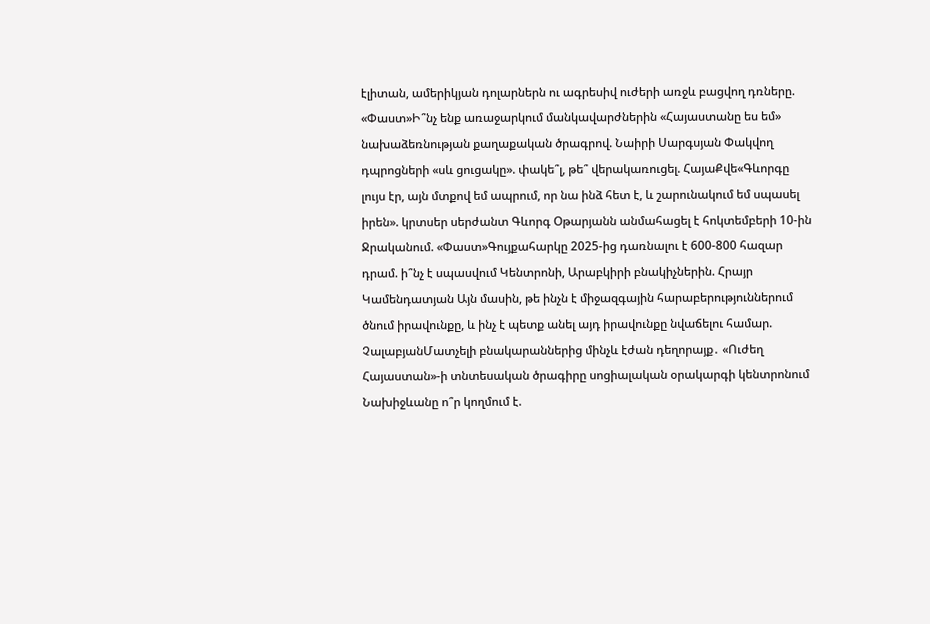էլիտան, ամերիկյան դոլարներն ու ագրեսիվ ուժերի առջև բացվող դռները. «Փաստ»Ի՞նչ ենք առաջարկում մանկավարժներին «Հայաստանը ես եմ» նախաձեռնության քաղաքական ծրագրով. Նաիրի Սարգսյան Փակվող դպրոցների «սև ցուցակը». փակե՞լ, թե՞ վերակառուցել. ՀայաՔվե«Գևորգը լույս էր, այն մտքով եմ ապրում, որ նա ինձ հետ է, և շարունակում եմ սպասել իրեն». կրտսեր սերժանտ Գևորգ Օթարյանն անմահացել է հոկտեմբերի 10-ին Ջրականում. «Փաստ»Գույքահարկը 2025-ից դառնալու է 600-800 հազար դրամ. ի՞նչ է սպասվում Կենտրոնի, Արաբկիրի բնակիչներին. Հրայր Կամենդատյան Այն մասին, թե ինչն է միջազգային հարաբերություններում ծնում իրավունքը, և ինչ է պետք անել այդ իրավունքը նվաճելու համար. ՉալաբյանՄատչելի բնակարաններից մինչև էժան դեղորայք․ «Ուժեղ Հայաստան»-ի տնտեսական ծրագիրը սոցիալական օրակարգի կենտրոնում Նախիջևանը ո՞ր կողմում է.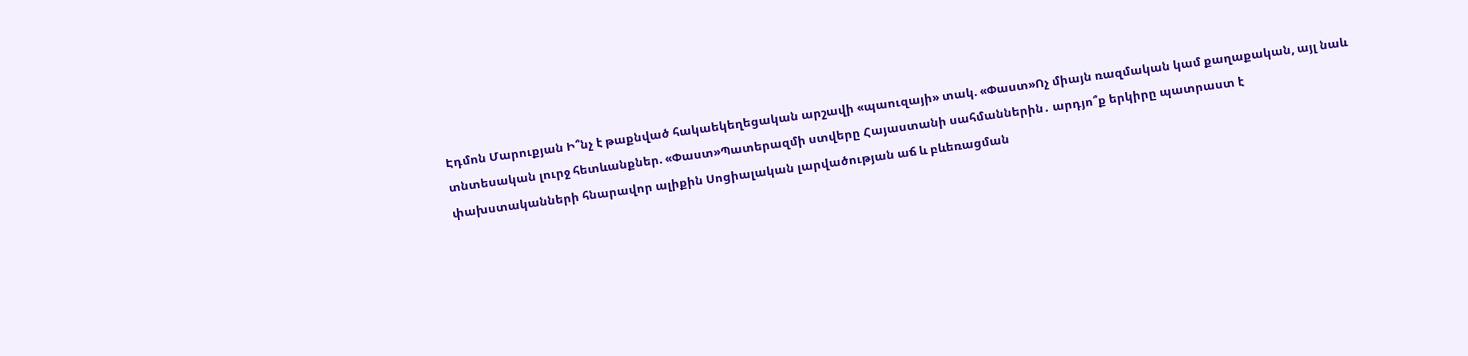Էդմոն Մարուքյան Ի՞նչ է թաքնված հակաեկեղեցական արշավի «պաուզայի» տակ. «Փաստ»Ոչ միայն ռազմական կամ քաղաքական, այլ նաև տնտեսական լուրջ հետևանքներ. «Փաստ»Պատերազմի ստվերը Հայաստանի սահմաններին․ արդյո՞ք երկիրը պատրաստ է փախստականների հնարավոր ալիքին Սոցիալական լարվածության աճ և բևեռացման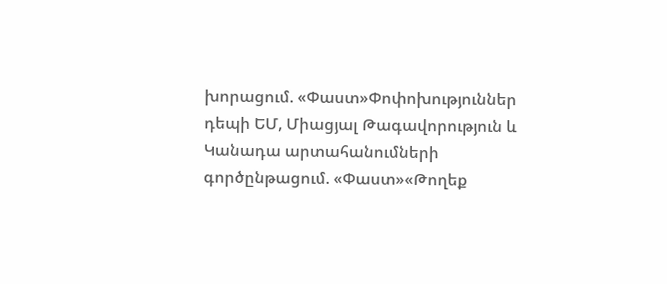խորացում. «Փաստ»Փոփոխություններ դեպի ԵՄ, Միացյալ Թագավորություն և Կանադա արտահանումների գործընթացում. «Փաստ»«Թողեք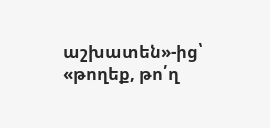աշխատեն»-ից՝ «թողեք, թո՛ղ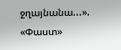ջղայնանա...». «Փաստ»